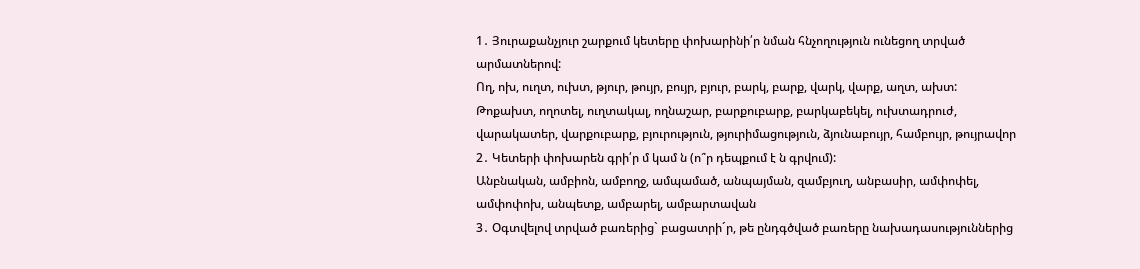1․ Յուրաքանչյուր շարքում կետերը փոխարինի՛ր նման հնչողություն ունեցող տրված արմատներով:
Ող, ոխ, ուղտ, ուխտ, թյուր, թույր, բույր, բյուր, բարկ, բարք, վարկ, վարք, աղտ, ախտ:
Թոքախտ, ողոտել, ուղտակալ, ողնաշար, բարքուբարք, բարկաբեկել, ուխտադրուժ, վարակատեր, վարքուբարք, բյուրություն, թյուրիմացություն, ձյունաբույր, համբույր, թույրավոր
2․ Կետերի փոխարեն գրի՛ր մ կամ ն (ո՞ր դեպքում է ն գրվում):
Անբնական, ամբիոն, ամբողջ, ամպամած, անպայման, զամբյուղ, անբասիր, ամփոփել, ամփոփոխ, անպետք, ամբարել, ամբարտավան
3․ Օգտվելով տրված բառերից` բացատրի´ր, թե ընդգծված բառերը նախադասություններից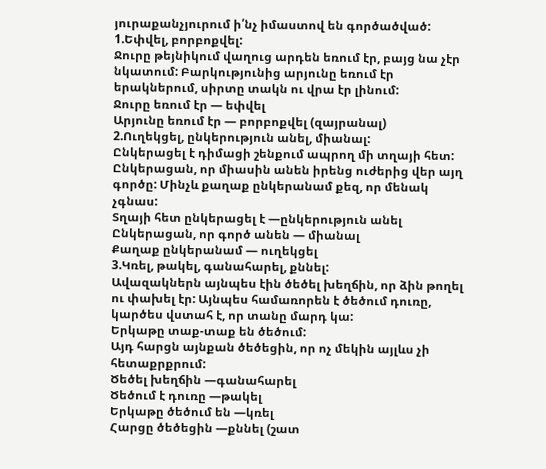յուրաքանչյուրում ի՛նչ իմաստով են գործածված:
1.Եփվել, բորբոքվել:
Ջուրը թեյնիկում վաղուց արդեն եռում էր, բայց նա չէր նկատում: Բարկությունից արյունը եռում էր երակներում, սիրտը տակն ու վրա էր լինում:
Ջուրը եռում էր — եփվել
Արյունը եռում էր — բորբոքվել (զայրանալ)
2.Ուղեկցել, ընկերություն անել, միանալ:
Ընկերացել է դիմացի շենքում ապրող մի տղայի հետ: Ընկերացան, որ միասին անեն իրենց ուժերից վեր այղ գործը: Մինչև քաղաք ընկերանամ քեզ, որ մենակ չգնաս:
Տղայի հետ ընկերացել է —ընկերություն անել
Ընկերացան, որ գործ անեն — միանալ
Քաղաք ընկերանամ — ուղեկցել
3.Կռել, թակել, գանահարել, քննել:
Ավազակներն այնպես էին ծեծել խեղճին, որ ձին թողել ու փախել էր: Այնպես համառորեն է ծեծում դուռը, կարծես վստահ է, որ տանը մարդ կա:
Երկաթը տաք-տաք են ծեծում:
Այդ հարցն այնքան ծեծեցին, որ ոչ մեկին այլևս չի հետաքրքրում:
Ծեծել խեղճին —գանահարել
Ծեծում է դուռը —թակել
Երկաթը ծեծում են —կռել
Հարցը ծեծեցին —քննել (շատ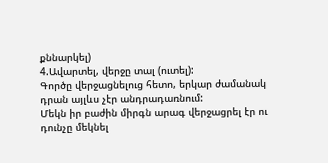քննարկել)
4.Ավարտել, վերջը տալ (ուտել):
Գործը վերջացնելուց հետո, երկար ժամանակ դրան այլևս չէր անդրադառնում:
Մեկն իր բաժին միրգն արագ վերջացրել էր ու դունչը մեկնել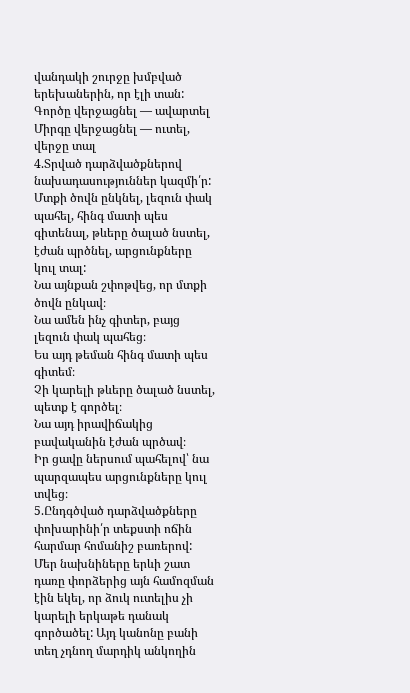վանդակի շուրջը խմբված երեխաներին, որ էլի տան:
Գործը վերջացնել — ավարտել
Միրգը վերջացնել — ուտել, վերջը տալ
4.Տրված դարձվածքներով նախադասություններ կազմի՛ր:
Մտքի ծովն ընկնել, լեզուն փակ պահել, հինգ մատի պես գիտենալ, թևերը ծալած նստել, էժան պրծնել, արցունքները կուլ տալ:
Նա այնքան շփոթվեց, որ մտքի ծովն ընկավ։
Նա ամեն ինչ գիտեր, բայց լեզուն փակ պահեց։
Ես այդ թեման հինգ մատի պես գիտեմ։
Չի կարելի թևերը ծալած նստել, պետք է գործել։
Նա այդ իրավիճակից բավականին էժան պրծավ։
Իր ցավը ներսում պահելով՝ նա պարզապես արցունքները կուլ տվեց։
5.Ընդգծված դարձվածքները փոխարինի՛ր տեքստի ոճին հարմար հոմանիշ բառերով:
Մեր նախնիները երևի շատ դառը փորձերից այն համոզման էին եկել, որ ձուկ ուտելիս չի կարելի երկաթե դանակ գործածել: Այդ կանոնը բանի տեղ չդնող մարդիկ անկողին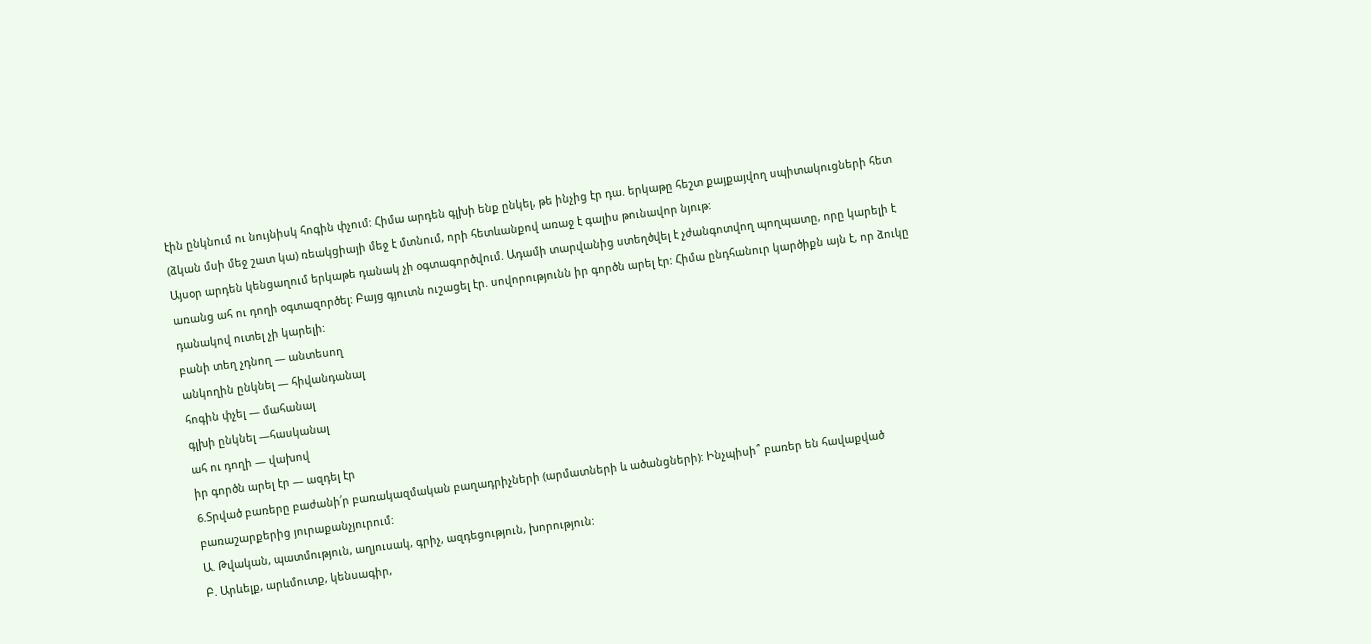էին ընկնում ու նույնիսկ հոգին փչում: Հիմա արդեն գլխի ենք ընկել, թե ինչից էր դա. երկաթը հեշտ քայքայվող սպիտակուցների հետ (ձկան մսի մեջ շատ կա) ռեակցիայի մեջ է մտնում, որի հետևանքով առաջ է գալիս թունավոր նյութ:
Այսօր արդեն կենցաղում երկաթե դանակ չի օգտագործվում. Ադամի տարվանից ստեղծվել է չժանգոտվող պողպատը, որը կարելի է առանց ահ ու դողի օգտազործել: Բայց գյուտն ուշացել էր. սովորությունն իր գործն արել էր: Հիմա ընդհանուր կարծիքն այն է, որ ձուկը դանակով ուտել չի կարելի:
բանի տեղ չդնող — անտեսող
անկողին ընկնել — հիվանդանալ
հոգին փչել — մահանալ
գլխի ընկնել —հասկանալ
ահ ու դողի — վախով
իր գործն արել էր — ազդել էր
6.Տրված բառերը բաժանի՛ր բառակազմական բաղադրիչների (արմատների և ածանցների): Ինչպիսի՞ բառեր են հավաքված բառաշարքերից յուրաքանչյուրում:
Ա. Թվական, պատմություն, աղյուսակ, գրիչ, ազդեցություն, խորություն:
Բ. Արևելք, արևմուտք, կենսագիր,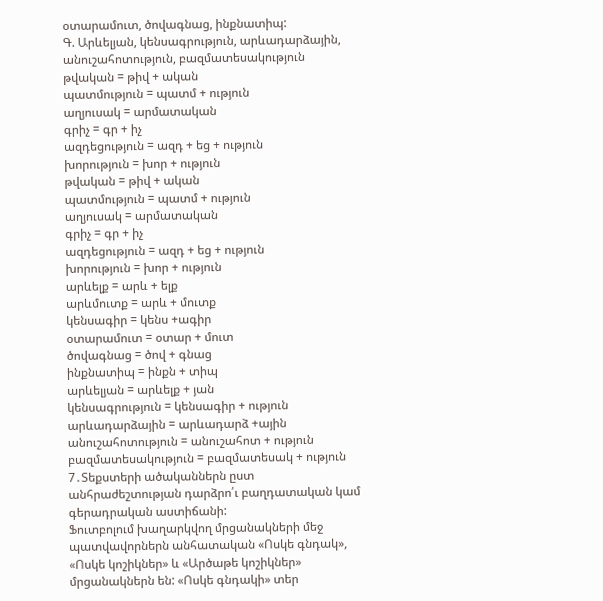օտարամուտ, ծովագնաց, ինքնատիպ:
Գ. Արևելյան, կենսագրություն, արևադարձային, անուշահոտություն, բազմատեսակություն
թվական = թիվ + ական
պատմություն = պատմ + ություն
աղյուսակ = արմատական
գրիչ = գր + իչ
ազդեցություն = ազդ + եց + ություն
խորություն = խոր + ություն
թվական = թիվ + ական
պատմություն = պատմ + ություն
աղյուսակ = արմատական
գրիչ = գր + իչ
ազդեցություն = ազդ + եց + ություն
խորություն = խոր + ություն
արևելք = արև + ելք
արևմուտք = արև + մուտք
կենսագիր = կենս +ագիր
օտարամուտ = օտար + մուտ
ծովագնաց = ծով + գնաց
ինքնատիպ = ինքն + տիպ
արևելյան = արևելք + յան
կենսագրություն = կենսագիր + ություն
արևադարձային = արևադարձ +ային
անուշահոտություն = անուշահոտ + ություն
բազմատեսակություն = բազմատեսակ + ություն
7․Տեքստերի ածականներն ըստ անհրաժեշտության դարձրո՛ւ բաղդատական կամ գերադրական աստիճանի:
Ֆուտբոլում խաղարկվող մրցանակների մեջ պատվավորներն անհատական «Ոսկե գնդակ», «Ոսկե կոշիկներ» և «Արծաթե կոշիկներ» մրցանակներն են: «Ոսկե գնդակի» տեր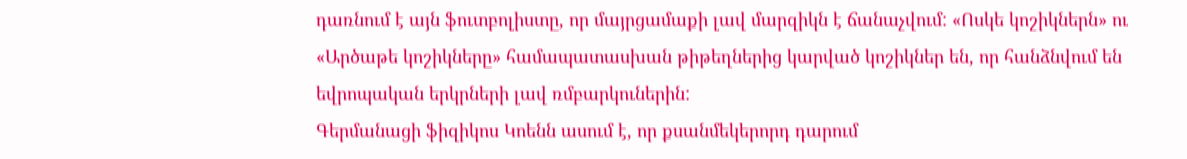դառնում է այն ֆուտբոլիստը, որ մայրցամաքի լավ մարզիկն է ճանաչվում: «Ոսկե կոշիկներն» ու «Արծաթե կոշիկները» համապատասխան թիթեղներից կարված կոշիկներ են, որ հանձնվում են եվրոպական երկրների լավ ռմբարկուներին:
Գերմանացի ֆիզիկոս Կոենն ասում է, որ քսանմեկերորդ դարում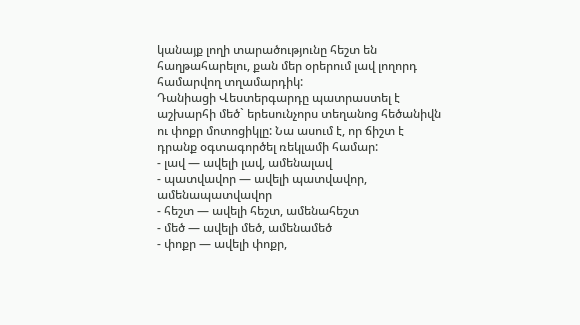կանայք լողի տարածությունը հեշտ են հաղթահարելու, քան մեր օրերում լավ լողորդ համարվող տղամարդիկ:
Դանիացի Վեստերգարդը պատրաստել է աշխարհի մեծ` երեսունչորս տեղանոց հեծանիվն ու փոքր մոտոցիկլը: Նա ասում է, որ ճիշտ է դրանք օգտագործել ռեկլամի համար:
- լավ — ավելի լավ, ամենալավ
- պատվավոր — ավելի պատվավոր, ամենապատվավոր
- հեշտ — ավելի հեշտ, ամենահեշտ
- մեծ — ավելի մեծ, ամենամեծ
- փոքր — ավելի փոքր,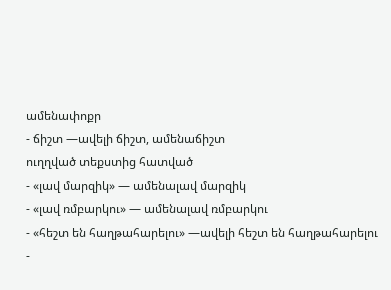ամենափոքր
- ճիշտ —ավելի ճիշտ, ամենաճիշտ
ուղղված տեքստից հատված
- «լավ մարզիկ» — ամենալավ մարզիկ
- «լավ ռմբարկու» — ամենալավ ռմբարկու
- «հեշտ են հաղթահարելու» —ավելի հեշտ են հաղթահարելու
-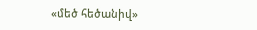«մեծ հեծանիվ»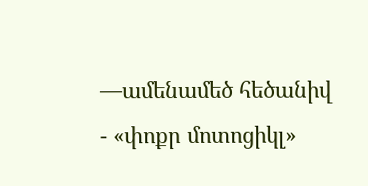—ամենամեծ հեծանիվ
- «փոքր մոտոցիկլ»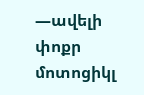—ավելի փոքր մոտոցիկլ